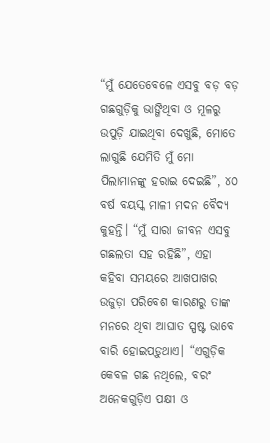“ମୁଁ ଯେତେବେଳେ ଏସବୁ ବଡ଼ ବଡ଼ ଗଛଗୁଡ଼ିକୁ ଭାଙ୍ଗିଥିବା ଓ ମୂଳରୁ ଉପୁଡ଼ି ଯାଇଥିବା ଦେଖୁଛି, ମୋତେ ଲାଗୁଛି ଯେମିତି ମୁଁ ମୋ ପିଲାମାନଙ୍କୁ ହରାଇ ଦେଇଛି”, ୪୦ ବର୍ଷ ବୟସ୍କ ମାଳୀ ମଦନ ବୈଦ୍ୟ କୁହନ୍ତି। “ମୁଁ ସାରା ଜୀବନ ଏସବୁ ଗଛଲତା ସହ ରହିଛି”, ଏହା କହିବା ସମୟରେ ଆଖପାଖର ଉଜୁଡ଼ା ପରିବେଶ କାରଣରୁ ତାଙ୍କ ମନରେ ଥିବା ଆଘାତ ସ୍ପଷ୍ଟ ଭାବେ ବାରି ହୋଇପଡ଼ୁଥାଏ। “ଏଗୁଡ଼ିକ କେବଳ ଗଛ ନଥିଲେ, ବରଂ ଅନେକଗୁଡ଼ିଏ ପକ୍ଷୀ ଓ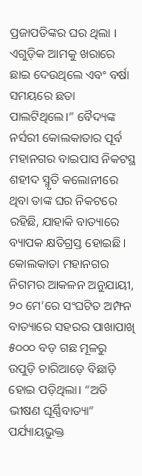ପ୍ରଜାପତିଙ୍କର ଘର ଥିଲା । ଏଗୁଡ଼ିକ ଆମକୁ ଖରାରେ ଛାଇ ଦେଉଥିଲେ ଏବଂ ବର୍ଷା ସମୟରେ ଛତା ପାଲଟିଥିଲେ।” ବୈଦ୍ୟଙ୍କ ନର୍ସରୀ କୋଲକାତାର ପୂର୍ବ ମହାନଗର ବାଇପାସ ନିକଟସ୍ଥ ଶହୀଦ ସ୍ମୃତି କଲୋନୀରେ ଥିବା ତାଙ୍କ ଘର ନିକଟରେ ରହିଛି, ଯାହାକି ବାତ୍ୟାରେ ବ୍ୟାପକ କ୍ଷତିଗ୍ରସ୍ତ ହୋଇଛି।
କୋଲକାତା ମହାନଗର ନିଗମର ଆକଳନ ଅନୁଯାୟୀ, ୨୦ ମେ’ରେ ସଂଘଟିତ ଅମ୍ଫନ ବାତ୍ୟାରେ ସହରର ପାଖାପାଖି ୫୦୦୦ ବଡ଼ ଗଛ ମୂଳରୁ ଉପୁଡ଼ି ଚାରିଆଡ଼େ ବିଛାଡ଼ି ହୋଇ ପଡ଼ିଥିଲା। “ଅତି ଭୀଷଣ ଘୂର୍ଣ୍ଣିବାତ୍ୟା” ପର୍ଯ୍ୟାୟଭୁକ୍ତ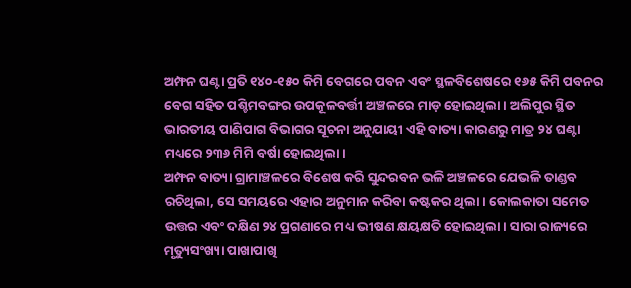ଅମ୍ଫନ ଘଣ୍ଟା ପ୍ରତି ୧୪୦-୧୫୦ କିମି ବେଗରେ ପବନ ଏବଂ ସ୍ଥଳବିଶେଷରେ ୧୬୫ କିମି ପବନର ବେଗ ସହିତ ପଶ୍ଚିମବଙ୍ଗର ଉପକୂଳବର୍ତ୍ତୀ ଅଞ୍ଚଳରେ ମାଡ଼ ହୋଇଥିଲା। ଅଲିପୁର ସ୍ଥିତ ଭାରତୀୟ ପାଣିପାଗ ବିଭାଗର ସୂଚନା ଅନୁଯାୟୀ ଏହି ବାତ୍ୟା କାରଣରୁ ମାତ୍ର ୨୪ ଘଣ୍ଟା ମଧ୍ୟରେ ୨୩୬ ମିମି ବର୍ଷା ହୋଇଥିଲା।
ଅମ୍ଫନ ବାତ୍ୟା ଗ୍ରାମାଞ୍ଚଳରେ ବିଶେଷ କରି ସୁନ୍ଦରବନ ଭଳି ଅଞ୍ଚଳରେ ଯେଭଳି ତାଣ୍ଡବ ରଚିଥିଲା, ସେ ସମୟରେ ଏହାର ଅନୁମାନ କରିବା କଷ୍ଟକର ଥିଲା। କୋଲକାତା ସମେତ ଉତ୍ତର ଏବଂ ଦକ୍ଷିଣ ୨୪ ପ୍ରଗଣାରେ ମଧ୍ୟ ଭୀଷଣ କ୍ଷୟକ୍ଷତି ହୋଇଥିଲା। ସାରା ରାଜ୍ୟରେ ମୃତ୍ୟୁସଂଖ୍ୟା ପାଖାପାଖି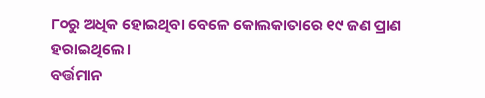୮୦ରୁ ଅଧିକ ହୋଇଥିବା ବେଳେ କୋଲକାତାରେ ୧୯ ଜଣ ପ୍ରାଣ ହରାଇଥିଲେ।
ବର୍ତ୍ତମାନ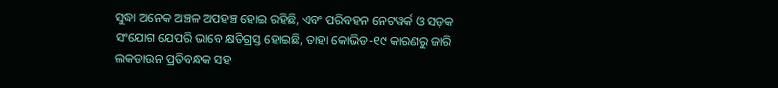ସୁଦ୍ଧା ଅନେକ ଅଞ୍ଚଳ ଅପହଞ୍ଚ ହୋଇ ରହିଛି, ଏବଂ ପରିବହନ ନେଟୱର୍କ ଓ ସଡ଼କ ସଂଯୋଗ ଯେପରି ଭାବେ କ୍ଷତିଗ୍ରସ୍ତ ହୋଇଛି, ତାହା କୋଭିଡ-୧୯ କାରଣରୁ ଜାରି ଲକଡାଉନ ପ୍ରତିବନ୍ଧକ ସହ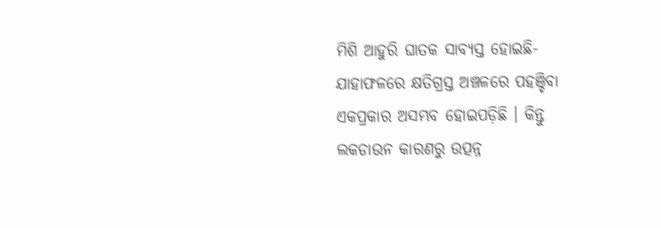ମିଶି ଆହୁରି ଘାତକ ସାବ୍ୟସ୍ତ ହୋଇଛି- ଯାହାଫଳରେ କ୍ଷତିଗ୍ରସ୍ତ ଅଞ୍ଚଳରେ ପହଞ୍ଚିବା ଏକପ୍ରକାର ଅସମ୍ଭବ ହୋଇପଡ଼ିଛି । କିନ୍ତୁ ଲକଡାଉନ କାରଣରୁ ଉତ୍ପନ୍ନ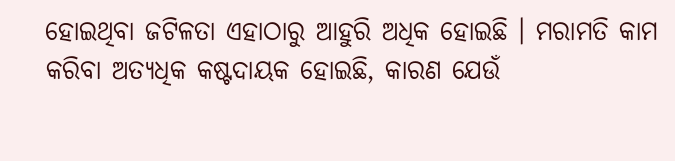ହୋଇଥିବା ଜଟିଳତା ଏହାଠାରୁ ଆହୁରି ଅଧିକ ହୋଇଛି । ମରାମତି କାମ କରିବା ଅତ୍ୟଧିକ କଷ୍ଟଦାୟକ ହୋଇଛି, କାରଣ ଯେଉଁ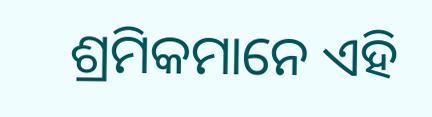ଶ୍ରମିକମାନେ ଏହି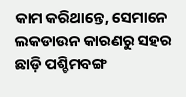କାମ କରିଥାନ୍ତେ, ସେମାନେ ଲକଡାଉନ କାରଣରୁ ସହର ଛାଡ଼ି ପଶ୍ଚିମବଙ୍ଗ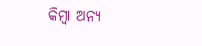କିମ୍ବା ଅନ୍ୟ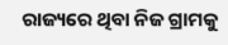ରାଜ୍ୟରେ ଥିବା ନିଜ ଗ୍ରାମକୁ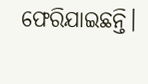ଫେରିଯାଇଛନ୍ତି।